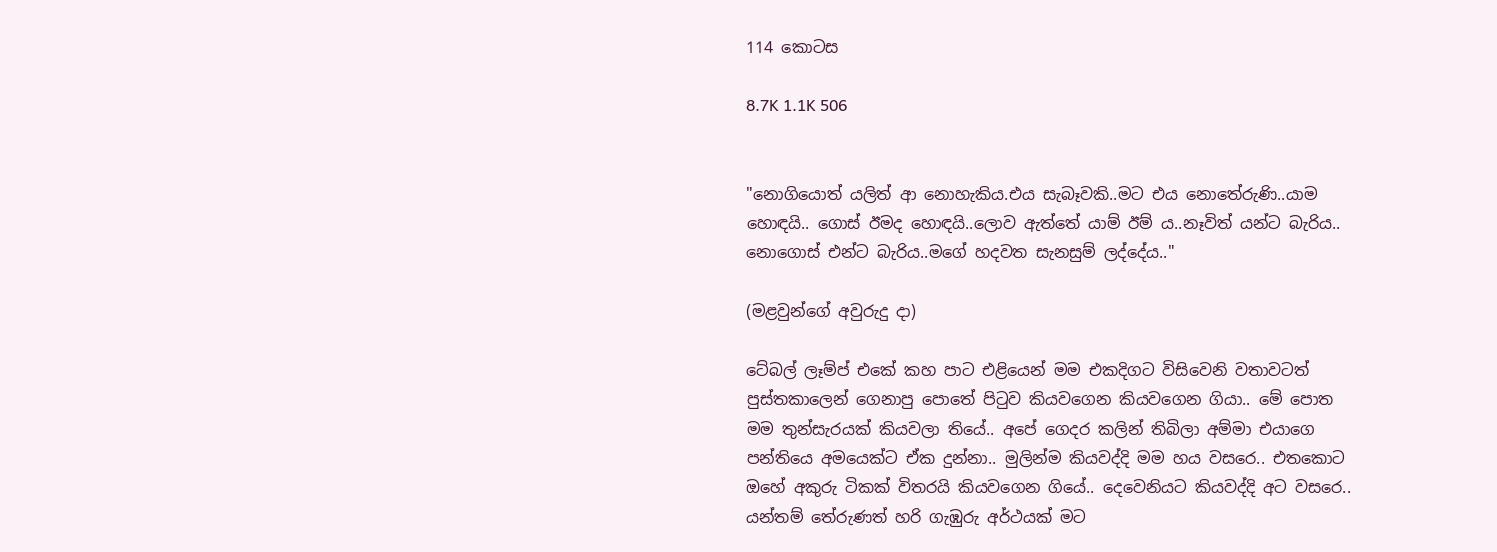114 කොටස

8.7K 1.1K 506


"නොගියොත් යලිත් ආ නොහැකිය.එය සැබෑවකි..මට එය නොතේරුණි..යාම හොඳයි.. ගොස් ඊමද හොඳයි..ලොව ඇත්තේ යාම් ඊම්‍ ය..නෑවිත් යන්ට බැරිය.. නොගොස් එන්ට බැරිය..මගේ හදවත සැනසුම් ලද්දේය.."

(මළවුන්ගේ අවුරුදු දා)

ටේබල් ලෑම්ප් එකේ කහ පාට එළියෙන් මම එකදිගට විසිවෙනි වතාවටත් පුස්තකාලෙන් ගෙනාපු පොතේ පිටුව කියවගෙන කියවගෙන ගියා.. මේ පොත මම තුන්සැරයක් කියවලා තියේ.. අපේ ගෙදර කලින් තිබිලා අම්මා එයාගෙ පන්තියෙ අමයෙක්ට ඒක දුන්නා.. මුලින්ම කියවද්දි මම හය වසරෙ.. එතකොට ඔහේ අකුරු ටිකක් විතරයි කියවගෙන ගියේ.. දෙවෙනියට කියවද්දි අට වසරෙ.. යන්තම් තේරුණත් හරි ගැඹුරු අර්ථයක් මට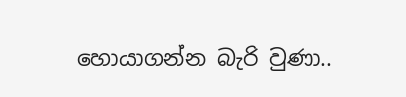හොයාගන්න බැරි වුණා..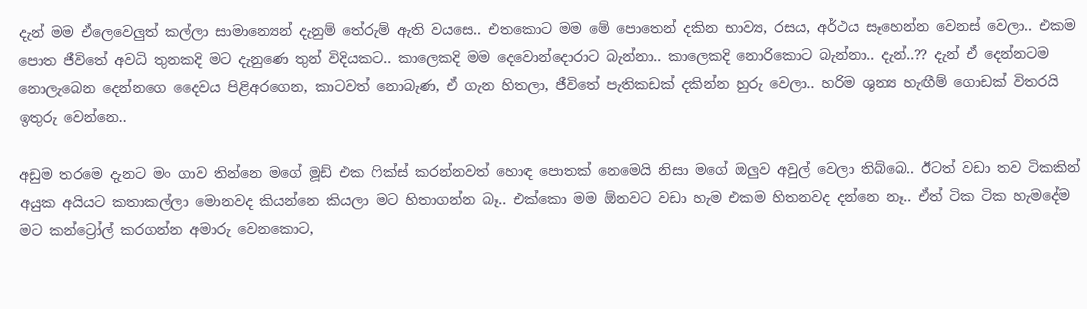දැන් මම ඒලෙවෙලුත් කල්ලා සාමාන්‍යෙන් දැනුම් තේරුම් ඇති වයසෙ.. එතකොට මම මේ පොතෙන් දකින භාව්‍ය, රසය, අර්ථය සෑහෙන්න වෙනස් වෙලා.. එකම පොත ජීවිතේ අවධි තුනකදි මට දැනුණෙ තුන් විදියකට.. කාලෙකදි මම දෙවොන්දොරාට බැන්නා.. කාලෙකදි නොරිකොට බැන්නා.. දැන්..?? දැන් ඒ දෙන්නටම නොලැබෙන දෙන්නගෙ දෛවය පිළිඅරගෙන, කාටවත් නොබැණ, ඒ ගැන හිතලා, ජීවිතේ පැතිකඩක් දකින්න හුරු වෙලා.. හරිම ශුන්‍ය හැඟීම් ගොඩක් විතරයි ඉතුරු වෙන්නෙ..

අඩුම තරමෙ දැනට මං ගාව තින්නෙ මගේ මූඩ් එක ෆික්ස් කරන්නවත් හොඳ පොතක් නෙමෙයි නිසා මගේ ඔලුව අවුල් වෙලා තිබ්බෙ.. ඊටත් වඩා තව ටිකකින් අයුක අයියට කතාකල්ලා මොනවද කියන්නෙ කියලා මට හිතාගන්න බෑ.. එක්කො මම ඕනවට වඩා හැම එකම හිතනවද දන්නෙ නෑ.. ඒත් ටික ටික හැමදේම මට කන්ට්‍රෝල් කරගන්න අමාරු වෙනකොට,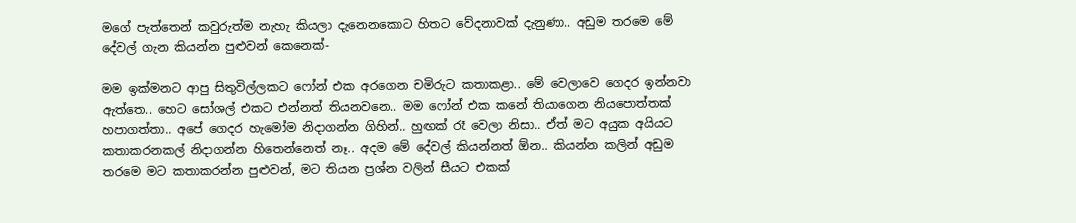මගේ පැත්තෙන් කවුරුත්ම නැහැ කියලා දැනෙනකොට හිතට වේදනාවක් දැනුණා.. අඩුම තරමෙ මේ දේවල් ගැන කියන්න පුළුවන් කෙනෙක්-

මම ඉක්මනට ආපු සිතුවිල්ලකට ෆෝන් එක අරගෙන චමිරුට කතාකළා.. මේ වෙලාවෙ ගෙදර ඉන්නවා ඇත්තෙ.. හෙට සෝශල් එකට එන්නත් තියනවනෙ.. මම ෆෝන් එක කනේ තියාගෙන නියපොත්තක් හපාගත්තා.. අපේ ගෙදර හැමෝම නිදාගන්න ගිහින්.. හුඟක් රෑ වෙලා නිසා.. ඒත් මට අයුක අයියට කතාකරනකල් නිදාගන්න හිතෙන්නෙත් නෑ.. අදම මේ දේවල් කියන්නත් ඕන.. කියන්න කලින් අඩුම තරමෙ මට කතාකරන්න පුළුවන්, මට තියන ප්‍රශ්න වලින් සීයට එකක්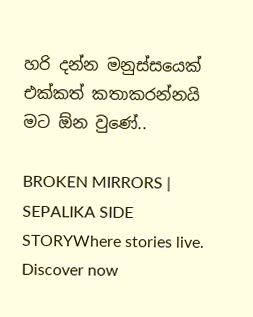හරි දන්න මනුස්සයෙක් එක්කත් කතාකරන්නයි මට ඕන වුණේ..

BROKEN MIRRORS | SEPALIKA SIDE STORYWhere stories live. Discover now